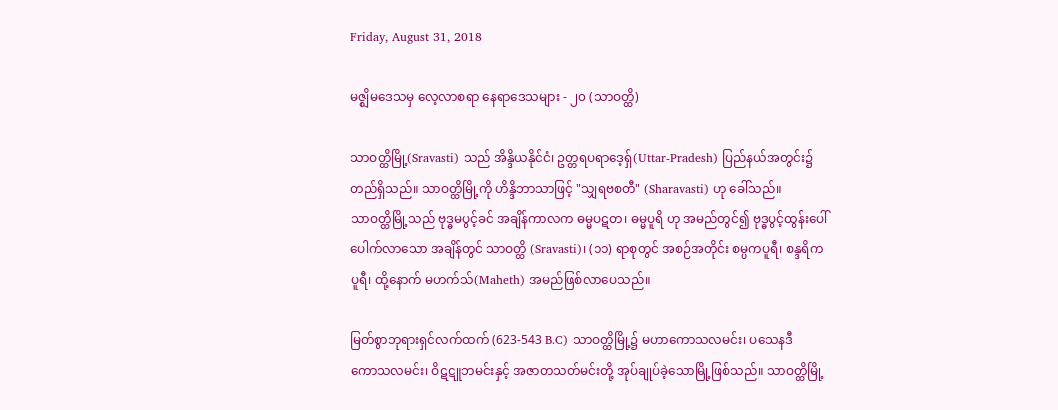Friday, August 31, 2018

မဇ္ဈိမဒေသမှ လေ့လာစရာ နေရာဒေသများ - ၂၀ (သာဝတ္ထိ)

သာဝတ္ထိမြို့(Sravasti) သည် အိန္ဒိယနိုင်ငံ၊ ဥတ္တရပရာဒေ့ရှ်(Uttar-Pradesh) ပြည်နယ်အတွင်း၌
တည်ရှိသည်။ သာဝတ္ထိမြို့ကို ဟိန္ဒိဘာသာဖြင့် "သျှရဗစတီ" (Sharavasti) ဟု ခေါ်သည်။
သာဝတ္ထိမြို့သည် ဗုဒ္ဓမပွင့်ခင် အချိန်ကာလက ဓမ္မပဋတ၊ ဓမ္မပူရိ ဟု အမည်တွင်၍ ဗုဒ္ဓပွင့်ထွန်းပေါ်
ပေါက်လာသော အချိန်တွင် သာဝတ္ထိ (Sravasti)၊ (၁၁) ရာစုတွင် အစဉ်အတိုင်း စမ္ပကပူရီ၊ စန္ဒရိက
ပူရီ၊ ထို့နောက် မဟက်သ်(Maheth) အမည်ဖြစ်လာပေသည်။

မြတ်စွာဘုရားရှင်လက်ထက် (623-543 B.C) သာဝတ္ထိမြို့၌ မဟာကောသလမင်း၊ ပသေနဒီ
ကောသလမင်း၊ ဝိဋဋူဘမင်းနှင့် အဇာတသတ်မင်းတို့ အုပ်ချုပ်ခဲ့သောမြို့ဖြစ်သည်။ သာဝတ္ထိမြို့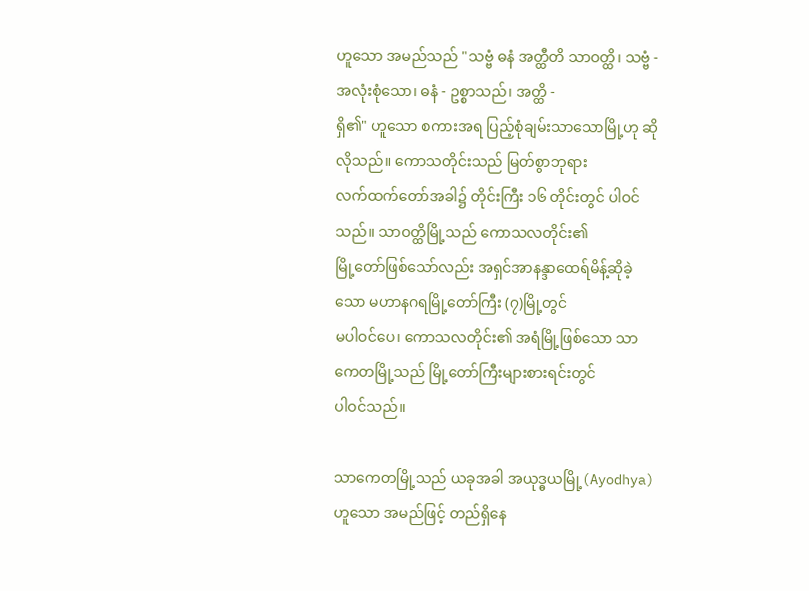ဟူသော အမည်သည် "သဗ္ဗံ ဓနံ အတ္ထီတိ သာဝတ္ထိ၊ သဗ္ဗံ - အလုံးစုံသော၊ ဓနံ - ဥစ္စာသည်၊ အတ္ထိ -
ရှိ၏" ဟူသော စကားအရ ပြည့်စုံချမ်းသာသောမြို့ဟု ဆိုလိုသည်။ ကောသတိုင်းသည် မြတ်စွာဘုရား
လက်ထက်တော်အခါ၌ တိုင်းကြီး ၁၆ တိုင်းတွင် ပါဝင်သည်။ သာဝတ္ထိမြို့သည် ကောသလတိုင်း၏
မြို့တော်ဖြစ်သော်လည်း အရှင်အာနန္ဒာထေရ်မိန့်ဆိုခဲ့သော မဟာနဂရမြို့တော်ကြီး (၇)မြို့တွင်
မပါဝင်ပေ၊ ကောသလတိုင်း၏ အရံမြို့ဖြစ်သော သာကေတမြို့သည် မြို့တော်ကြီးများစားရင်းတွင်
ပါဝင်သည်။

သာကေတမြို့သည် ယခုအခါ အယုဒ္ဓယမြို့(Ayodhya)ဟူသော အမည်ဖြင့် တည်ရှိနေ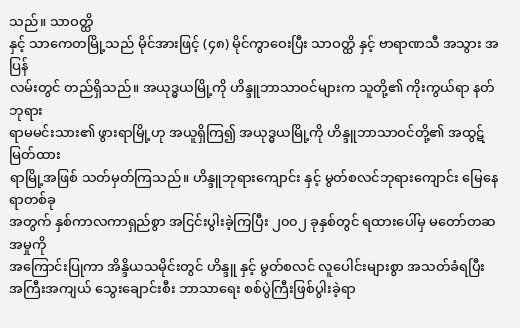သည်။ သာဝတ္ထိ
နှင့် သာကေတမြို့သည် မိုင်အားဖြင့် (၄၈) မိုင်ကွာဝေးပြီး သာဝတ္ထိ နှင့် ဗာရာဏသီ အသွား အပြန်
လမ်းတွင် တည်ရှိသည်။ အယုဒ္ဓယမြို့ကို ဟိန္ဒူဘာသာဝင်များက သူတို့၏ ကိုးကွယ်ရာ နတ်ဘုရား
ရာမမင်းသား၏ ဖွားရာမြို့ဟု အယူရှိကြ၍ အယုဒ္ဓယမြို့ကို ဟိန္ဒူဘာသာဝင်တို့၏ အထွဋ်မြတ်ထား
ရာမြို့အဖြစ် သတ်မှတ်ကြသည်။ ဟိန္ဒူဘုရားကျောင်း နှင့် မွတ်စလင်ဘုရားကျောင်း မြေနေရာတစ်ခု
အတွက် နှစ်ကာလကာရှည်စွာ အငြင်းပွါးခဲ့ကြပြီး ၂၀၀၂ ခုနှစ်တွင် ရထားပေါ်မှ မတော်တဆအမှုကို
အကြောင်းပြုကာ အိန္ဒိယသမိုင်းတွင် ဟိန္ဒူ နှင့် မွတ်စလင် လူပေါင်းများစွာ အသတ်ခံရပြီး
အကြီးအကျယ် သွေးချောင်းစီး ဘာသာရေး စစ်ပွဲကြီးဖြစ်ပွါးခဲ့ရာ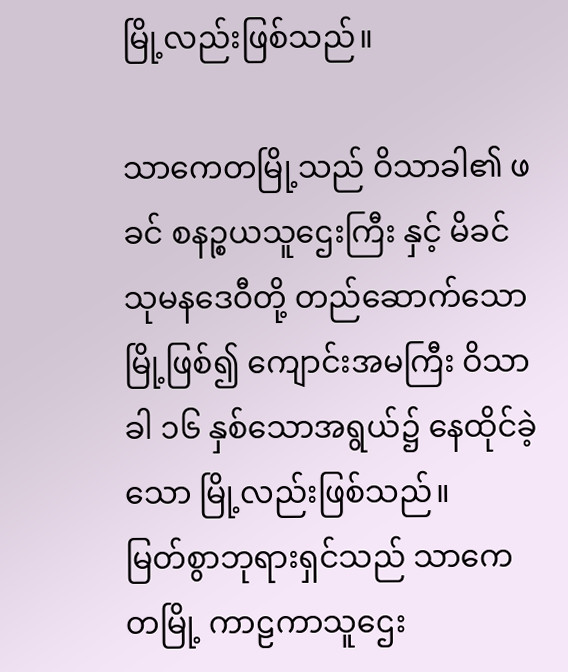မြို့လည်းဖြစ်သည်။

သာကေတမြို့သည် ဝိသာခါ၏ ဖခင် စနဉ္စယသူဌေးကြီး နှင့် မိခင် သုမနဒေဝီတို့ တည်ဆောက်သော
မြို့ဖြစ်၍ ကျောင်းအမကြီး ဝိသာခါ ၁၆ နှစ်သောအရွယ်၌ နေထိုင်ခဲ့သော မြို့လည်းဖြစ်သည်။
မြတ်စွာဘုရားရှင်သည် သာကေတမြို့ ကာဠကာသူဌေး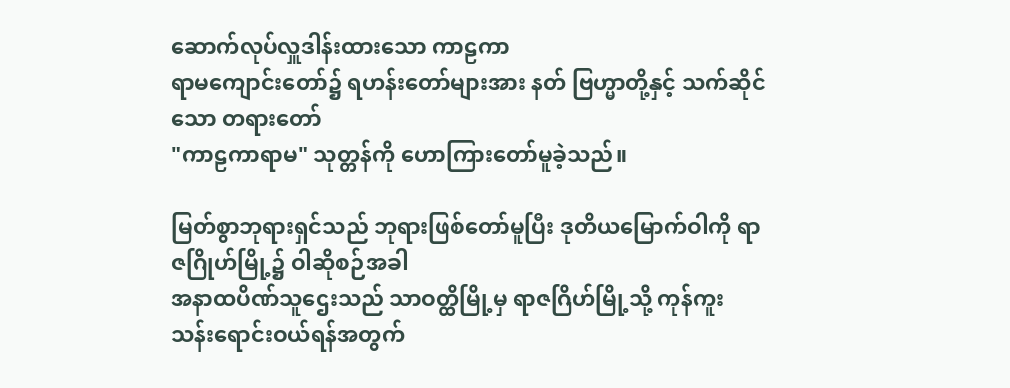ဆောက်လုပ်လှူဒါန်းထားသော ကာဠကာ
ရာမကျောင်းတော်၌ ရဟန်းတော်များအား နတ် ဗြဟ္မာတို့နှင့် သက်ဆိုင်သော တရားတော်
"ကာဠကာရာမ" သုတ္တန်ကို ဟောကြားတော်မူခဲ့သည်။

မြတ်စွာဘုရားရှင်သည် ဘုရားဖြစ်တော်မူပြီး ဒုတိယမြောက်ဝါကို ရာဇဂြိုဟ်မြို့၌ ဝါဆိုစဉ်အခါ
အနာထပိဏ်သူဌေးသည် သာဝတ္ထိမြို့မှ ရာဇဂြိဟ်မြို့သို့ ကုန်ကူးသန်းရောင်းဝယ်ရန်အတွက်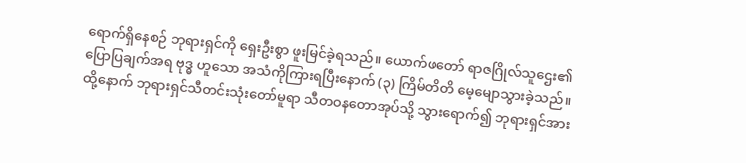ရောက်ရှိနေစဉ် ဘုရားရှင်ကို ရှေးဦးစွာ ဖူးမြင်ခဲ့ရသည်။ ယောက်ဖတော် ရာဇဂြိုလ်သူဌေး၏
ပြောပြချက်အရ ဗုဒ္ဓ ဟူသော အသံကိုကြားရပြီးနောက် (၃) ကြိမ်တိတိ မေ့မျောသွားခဲ့သည်။
ထို့နောက် ဘုရားရှင်သီတင်းသုံးတော်မူရာ သီတဝနတောအုပ်သို့ သွားရောက်၍ ဘုရားရှင်အား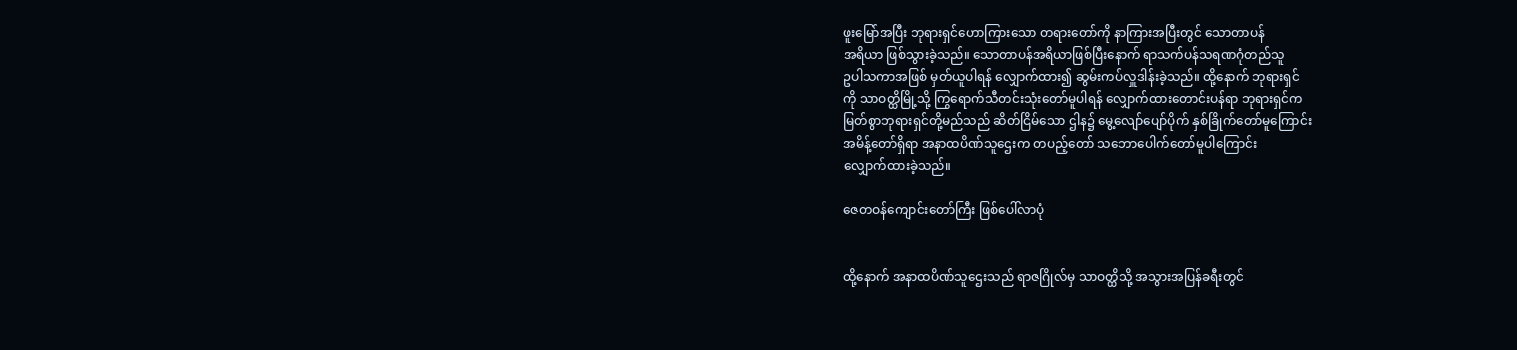ဖူးမြော်အပြီး ဘုရားရှင်ဟောကြားသော တရားတော်ကို နာကြားအပြီးတွင် သောတာပန်
အရိယာ ဖြစ်သွားခဲ့သည်။ သောတာပန်အရိယာဖြစ်ပြီးနောက် ရာသက်ပန်သရဏဂုံတည်သူ
ဥပါသကာအဖြစ် မှတ်ယူပါရန် လျှောက်ထား၍ ဆွမ်းကပ်လှူဒါန်းခဲ့သည်။ ထို့နောက် ဘုရားရှင်
ကို သာဝတ္ထိမြို့သို့ ကြွရောက်သီတင်းသုံးတော်မူပါရန် လျှောက်ထားတောင်းပန်ရာ ဘုရားရှင်က
မြတ်စွာဘုရားရှင်တို့မည်သည် ဆိတ်ငြိမ်သော ဌါန၌ မွေ့လျော်ပျော်ပိုက် နှစ်ခြိုက်တော်မူကြောင်း
အမိန့်တော်ရှိရာ အနာထပိဏ်သူဌေးက တပည့်တော် သဘောပေါက်တော်မူပါကြောင်း
လျှောက်ထားခဲ့သည်။

ဇေတဝန်ကျောင်းတော်ကြီး ဖြစ်ပေါ်လာပုံ


ထို့နောက် အနာထပိဏ်သူဌေးသည် ရာဇဂြိုလ်မှ သာဝတ္ထိသို့ အသွားအပြန်ခရီးတွင်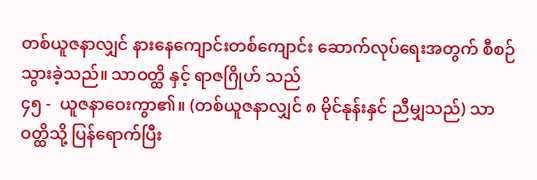တစ်ယူဇနာလျှင် နားနေကျောင်းတစ်ကျောင်း ဆောက်လုပ်ရေးအတွက် စီစဉ်သွားခဲ့သည်။ သာဝတ္ထိ နှင့် ရာဇဂြိုဟ် သည်
၄၅ -  ယူဇနာဝေးကွာ၏။ (တစ်ယူဇနာလျှင် ၈ မိုင်နုန်းနှင် ညီမျှသည်) သာဝတ္ထိသို့ ပြန်ရောက်ပြီး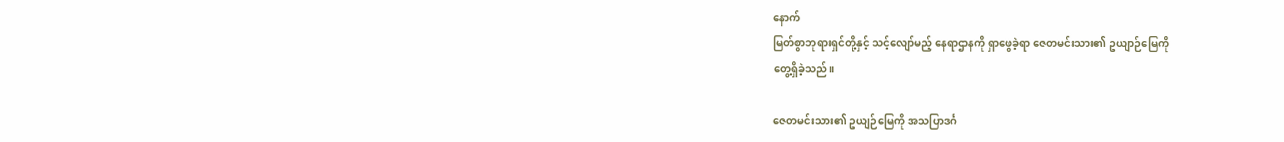နောက်
မြတ်စွာဘုရားရှင်တို့နှင့် သင့်လျော်မည့် နေရာဌာနကို ရှာဖွေခဲ့ရာ ဇေတမင်းသား၏ ဥယျာဉ်မြေကို
တွေ့ရှိခဲ့သည်။

ဇေတမင်းသား၏ ဥယျဉ်မြေကို အသပြာဒင်္ဂ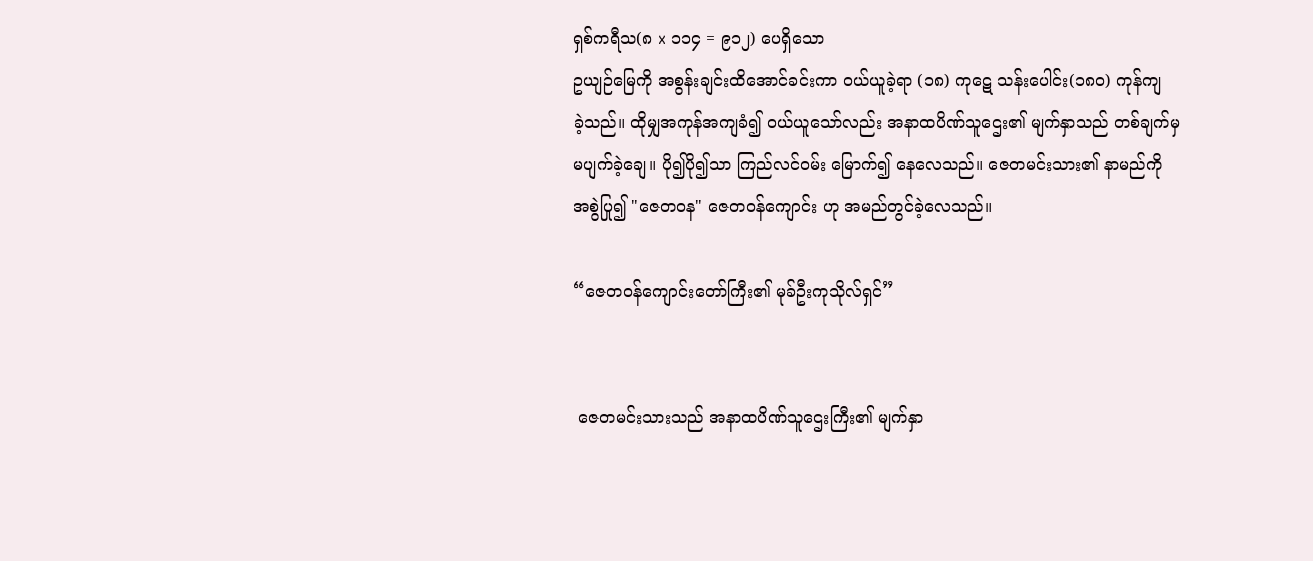ရှစ်ကရီသ(၈ x ၁၁၄ = ၉၁၂) ပေရှိသော
ဥယျဉ်မြေကို အစွန်းချင်းထိအောင်ခင်းကာ ဝယ်ယူခဲ့ရာ (၁၈) ကုဋေ သန်းပေါင်း(၁၈၀) ကုန်ကျ
ခဲ့သည်။ ထိုမျှအကုန်အကျခံ၍ ဝယ်ယူသော်လည်း အနာထပိဏ်သူဌေး၏ မျက်နှာသည် တစ်ချက်မှ
မပျက်ခဲ့ချေ။ ပို၍ပို၍သာ ကြည်လင်ဝမ်း မြောက်၍ နေလေသည်။ ဇေတမင်းသား၏ နာမည်ကို
အစွဲပြု၍ "ဇေတဝန" ဇေတဝန်ကျောင်း ဟု အမည်တွင်ခဲ့လေသည်။

“ဇေတဝန်ကျောင်းတော်ကြီး၏ မုခ်ဦးကုသိုလ်ရှင်”


 ဇေတမင်းသားသည် အနာထပိဏ်သူဌေးကြီး၏ မျက်နှာ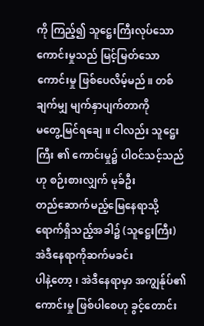ကို ကြည့်၍ သူဋ္ဌေးကြီးလုပ်သော
ကောင်းမှုသည် မြင့်မြတ်သောကောင်းမှု ဖြစ်ပေလိမ့်မည်။ တစ်ချက်မျှ မျက်နှာပျက်တာကို
မတွေ့မြင်ရချေ။ ငါလည်း သူဋ္ဌေးကြီး ၏ ကောင်းမှု၌ ပါဝင်သင့်သည်ဟု စဉ်းစားလျှက် မုခ်ဦး
တည်ဆောက်မည့်မြေနေရာသို့ ရောက်ရှိသည့်အခါ၌ (သူဋ္ဌေးကြီး) အဲဒီနေရာကိုဆက်မခင်း
ပါနဲ့တော့၊ အဲဒီနေရာမှာ အကျွန်ုပ်၏ ကောင်းမှု ဖြစ်ပါစေဟု ခွင့်တောင်း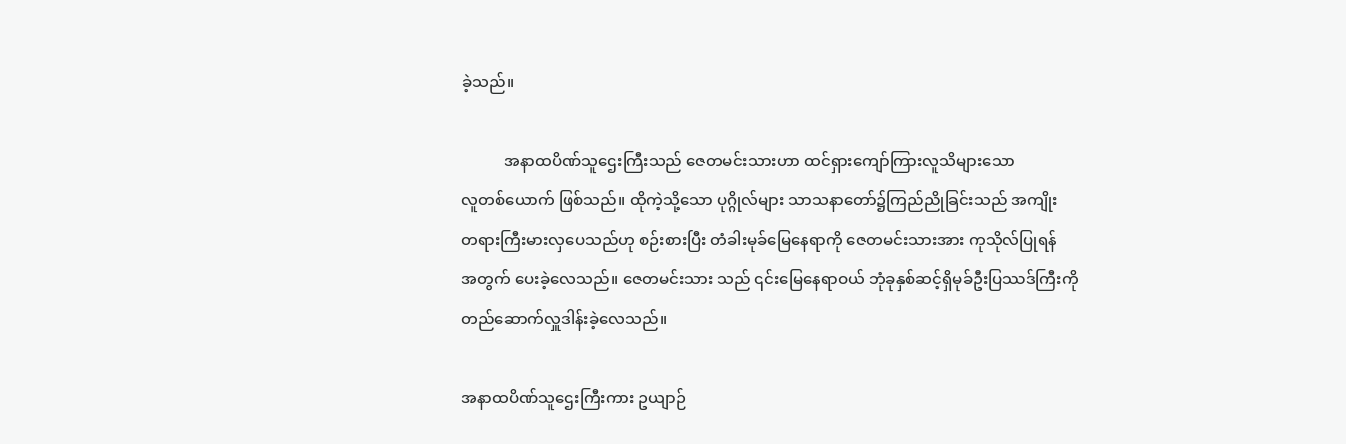ခဲ့သည်။

           အနာထပိဏ်သူဌေးကြီးသည် ဇေတမင်းသားဟာ ထင်ရှားကျော်ကြားလူသိများသော
လူတစ်ယောက် ဖြစ်သည်။ ထိုကဲ့သို့သော ပုဂ္ဂိုလ်များ သာသနာတော်၌ကြည်ညိုခြင်းသည် အကျိုး
တရားကြီးမားလှပေသည်ဟု စဉ်းစားပြီး တံခါးမုခ်မြေနေရာကို ဇေတမင်းသားအား ကုသိုလ်ပြုရန်
အတွက် ပေးခဲ့လေသည်။ ဇေတမင်းသား သည် ၎င်းမြေနေရာဝယ် ဘုံခုနှစ်ဆင့်ရှိမုခ်ဦးပြဿဒ်ကြီးကို
တည်ဆောက်လှူဒါန်းခဲ့လေသည်။

အနာထပိဏ်သူဌေးကြီးကား ဥယျာဉ်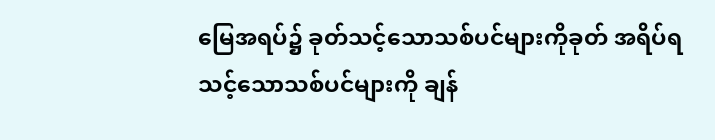မြေအရပ်၌ ခုတ်သင့်သောသစ်ပင်များကိုခုတ် အရိပ်ရ
သင့်သောသစ်ပင်များကို ချန်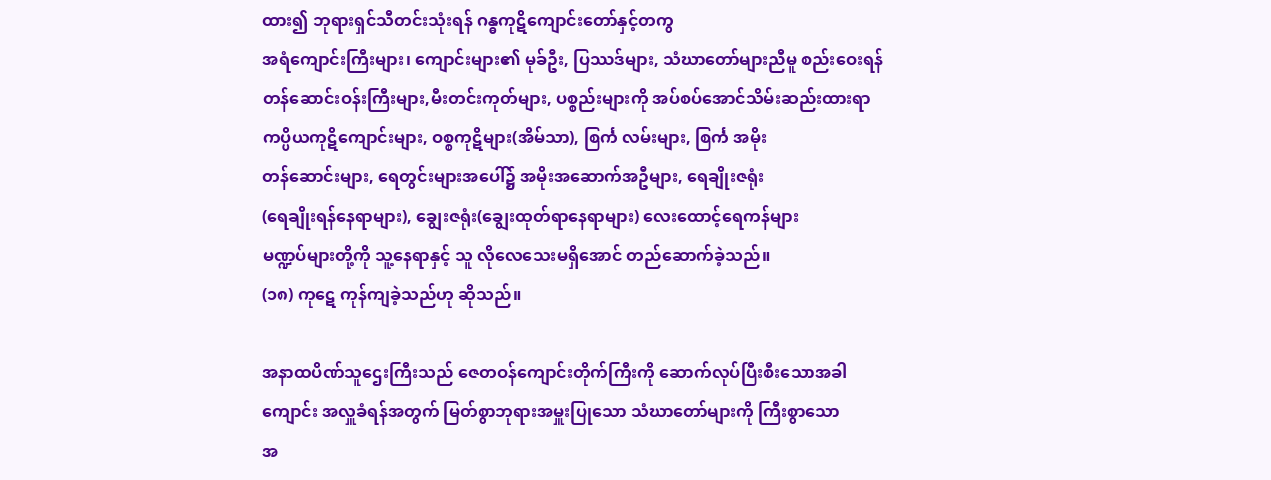ထား၍ ဘုရားရှင်သီတင်းသုံးရန် ဂန္ဓကုဋိကျောင်းတော်နှင့်တကွ
အရံကျောင်းကြီးများ၊ ကျောင်းများ၏ မုခ်ဦး, ပြဿဒ်များ, သံဃာတော်များညီမူ စည်းဝေးရန်
တန်ဆောင်းဝန်းကြီးများ,မီးတင်းကုတ်များ, ပစ္စည်းများကို အပ်စပ်အောင်သိမ်းဆည်းထားရာ
ကပ္ပိယကုဋိကျောင်းများ, ဝစ္စကုဋိများ(အိမ်သာ), စြင်္က လမ်းများ, စြင်္က အမိုး
တန်ဆောင်းများ, ရေတွင်းများအပေါ်၌ အမိုးအဆောက်အဦများ, ရေချိုးဇရုံး
(ရေချိုးရန်နေရာများ), ချွေးဇရုံး(ချွေးထုတ်ရာနေရာများ) လေးထောင့်ရေကန်များ
မဏ္ဍပ်များတို့ကို သူ့နေရာနှင့် သူ လိုလေသေးမရှိအောင် တည်ဆောက်ခဲ့သည်။
(၁၈) ကုဋေ ကုန်ကျခဲ့သည်ဟု ဆိုသည်။

အနာထပိဏ်သူဌေးကြီးသည် ဇေတဝန်ကျောင်းတိုက်ကြီးကို ဆောက်လုပ်ပြီးစီးသောအခါ
ကျောင်း အလှူခံရန်အတွက် မြတ်စွာဘုရားအမှူးပြုသော သံဃာတော်များကို ကြီးစွာသော
အ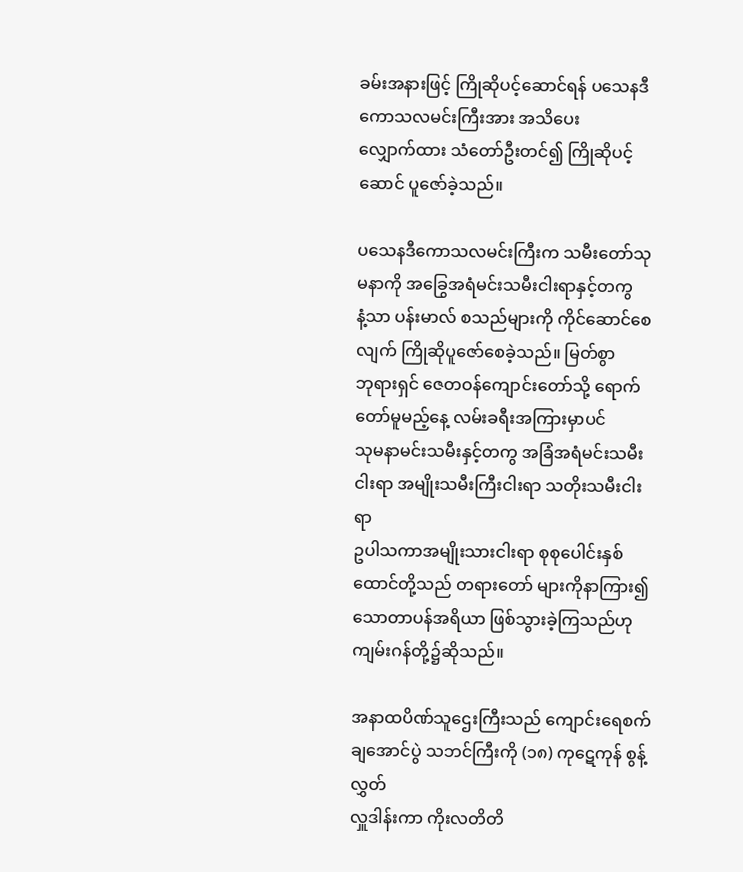ခမ်းအနားဖြင့် ကြိုဆိုပင့်ဆောင်ရန် ပသေနဒီကောသလမင်းကြီးအား အသိပေး
လျှောက်ထား သံတော်ဦးတင်၍ ကြိုဆိုပင့်ဆောင် ပူဇော်ခဲ့သည်။

ပသေနဒီကောသလမင်းကြီးက သမီးတော်သုမနာကို အခြွေအရံမင်းသမီးငါးရာနှင့်တကွ
နံ့သာ ပန်းမာလ် စသည်များကို ကိုင်ဆောင်စေလျက် ကြိုဆိုပူဇော်စေခဲ့သည်။ မြတ်စွာ
ဘုရားရှင် ဇေတဝန်ကျောင်းတော်သို့ ရောက်တော်မူမည့်နေ့ လမ်းခရီးအကြားမှာပင်
သုမနာမင်းသမီးနှင့်တကွ အခြံအရံမင်းသမီးငါးရာ အမျိုးသမီးကြီးငါးရာ သတိုးသမီးငါးရာ
ဥပါသကာအမျိုးသားငါးရာ စုစုပေါင်းနှစ်ထောင်တို့သည် တရားတော် များကိုနာကြား၍
သောတာပန်အရိယာ ဖြစ်သွားခဲ့ကြသည်ဟု ကျမ်းဂန်တို့၌ဆိုသည်။

အနာထပိဏ်သူဌေးကြီးသည် ကျောင်းရေစက်ချအောင်ပွဲ သဘင်ကြီးကို (၁၈) ကုဋေကုန် စွန့်လွှတ်
လှူဒါန်းကာ ကိုးလတိတိ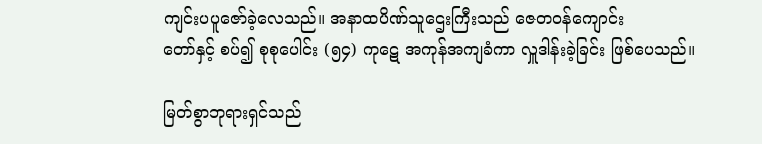ကျင်းပပူဇော်ခဲ့လေသည်။ အနာထပိဏ်သူဌေးကြီးသည် ဇေတဝန်ကျောင်း
တော်နှင့် စပ်၍ စုစုပေါင်း (၅၄) ကုဋေ အကုန်အကျခံကာ လှူဒါန်းခဲ့ခြင်း ဖြစ်ပေသည်။

မြတ်စွာဘုရားရှင်သည်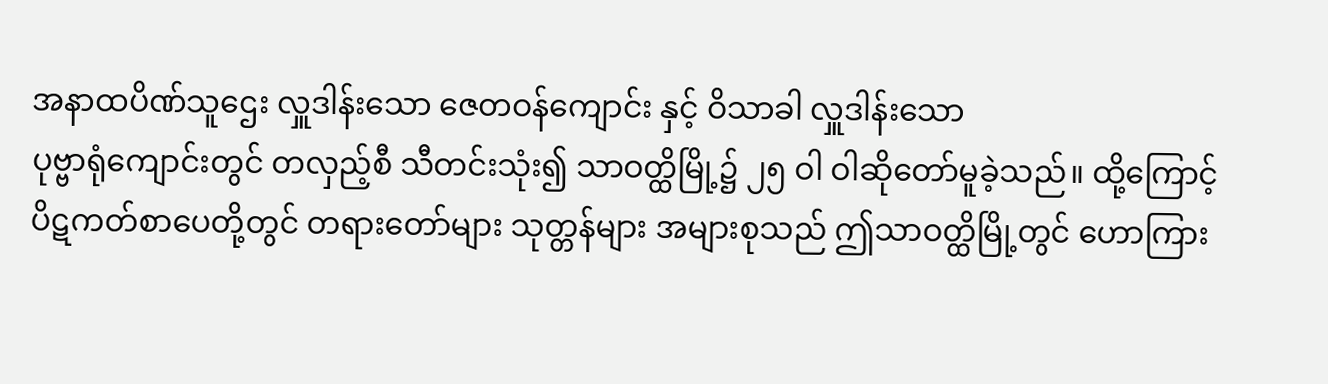အနာထပိဏ်သူဌေး လှူဒါန်းသော ဇေတဝန်ကျောင်း နှင့် ဝိသာခါ လှူဒါန်းသော
ပုဗ္ဗာရုံကျောင်းတွင် တလှည့်စီ သီတင်းသုံး၍ သာဝတ္ထိမြို့၌ ၂၅ ဝါ ဝါဆိုတော်မူခဲ့သည်။ ထို့ကြောင့်
ပိဋကတ်စာပေတို့တွင် တရားတော်များ သုတ္တန်များ အများစုသည် ဤသာဝတ္ထိမြို့တွင် ဟောကြား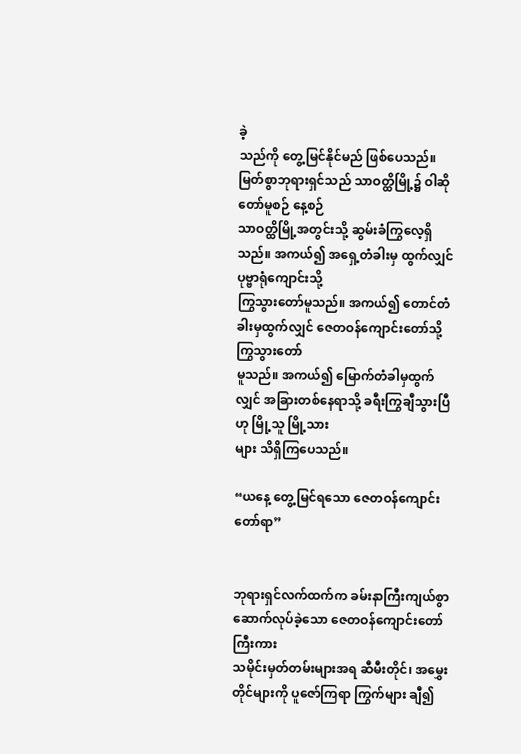ခဲ့
သည်ကို တွေ့မြင်နိုင်မည် ဖြစ်ပေသည်။ မြတ်စွာဘုရားရှင်သည် သာဝတ္ထိမြို့၌ ဝါဆိုတော်မူစဉ် နေ့စဉ်
သာဝတ္ထိမြို့အတွင်းသို့ ဆွမ်းခံကြွလေ့ရှိသည်။ အကယ်၍ အရှေ့တံခါးမှ ထွက်လျှင် ပုဗ္ဗာရုံကျောင်းသို့
ကြွသွားတော်မူသည်။ အကယ်၍ တောင်တံခါးမှထွက်လျှင် ဇေတဝန်ကျောင်းတော်သို့ ကြွသွားတော်
မူသည်။ အကယ်၍ မြောက်တံခါမှထွက်လျှင် အခြားတစ်နေရာသို့ ခရီးကြွချီသွားပြီဟု မြို့သူ မြို့သား
များ သိရှိကြပေသည်။

“ယနေ့ တွေ့မြင်ရသော ဇေတဝန်ကျောင်းတော်ရာ”


ဘုရားရှင်လက်ထက်က ခမ်းနာကြီးကျယ်စွာ ဆောက်လုပ်ခဲ့သော ဇေတဝန်ကျောင်းတော် ကြီးကား
သမိုင်းမှတ်တမ်းများအရ ဆီမီးတိုင်၊ အမွှေးတိုင်များကို ပူဇော်ကြရာ ကြွက်များ ချီ၍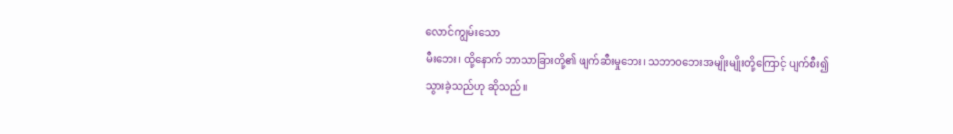လောင်ကျွမ်းသော
မီးဘေး၊ ထို့နောက် ဘာသာခြားတို့၏ ဖျက်ဆီးမှုဘေး၊ သဘာဝဘေးအမျိုးမျိုးတို့ကြောင့် ပျက်စီး၍
သွားခဲ့သည်ဟု ဆိုသည်။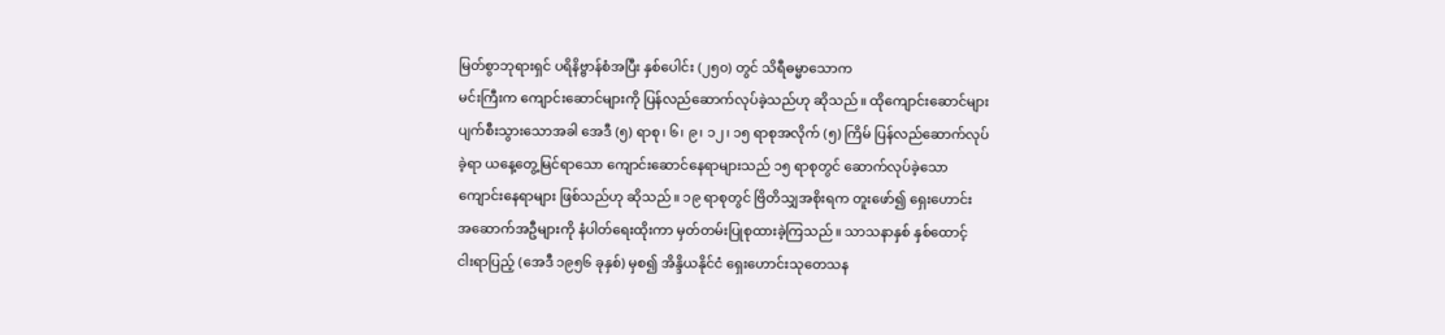မြတ်စွာဘုရားရှင် ပရိနိဗ္ဗာန်စံအပြီး နှစ်ပေါင်း (၂၅၀) တွင် သိရီဓမ္မာသောက
မင်းကြီးက ကျောင်းဆောင်များကို ပြန်လည်ဆောက်လုပ်ခဲ့သည်ဟု ဆိုသည်။ ထိုကျောင်းဆောင်များ
ပျက်စီးသွားသောအခါ အေဒီ (၅) ရာစု၊ ၆၊ ၉၊ ၁၂၊ ၁၅ ရာစုအလိုက် (၅) ကြိမ် ပြန်လည်ဆောက်လုပ်
ခဲ့ရာ ယနေ့တွေ့မြင်ရာသော ကျောင်းဆောင်နေရာများသည် ၁၅ ရာစုတွင် ဆောက်လုပ်ခဲ့သော
ကျောင်းနေရာများ ဖြစ်သည်ဟု ဆိုသည်။ ၁၉ ရာစုတွင် ဗြိတိသျှအစိုးရက တူးဖော်၍ ရှေးဟောင်း
အဆောက်အဦများကို နံပါတ်ရေးထိုးကာ မှတ်တမ်းပြုစုထားခဲ့ကြသည်။ သာသနာနှစ် နှစ်ထောင့်
ငါးရာပြည့် (အေဒီ ၁၉၅၆ ခုနှစ်) မှစ၍ အိန္ဒိယနိုင်ငံ ရှေးဟောင်းသုတေသန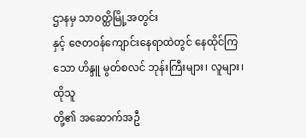ဌာနမှ သာဝတ္ထိမြို့အတွင်း
နှင့် ဇေတဝန်ကျောင်းနေရာထဲတွင် နေထိုင်ကြသော ဟိန္ဒူ မွတ်စလင် ဘုန်းကြီးများ၊ လူများ၊ ထိုသူ
တို့၏ အဆောက်အဦ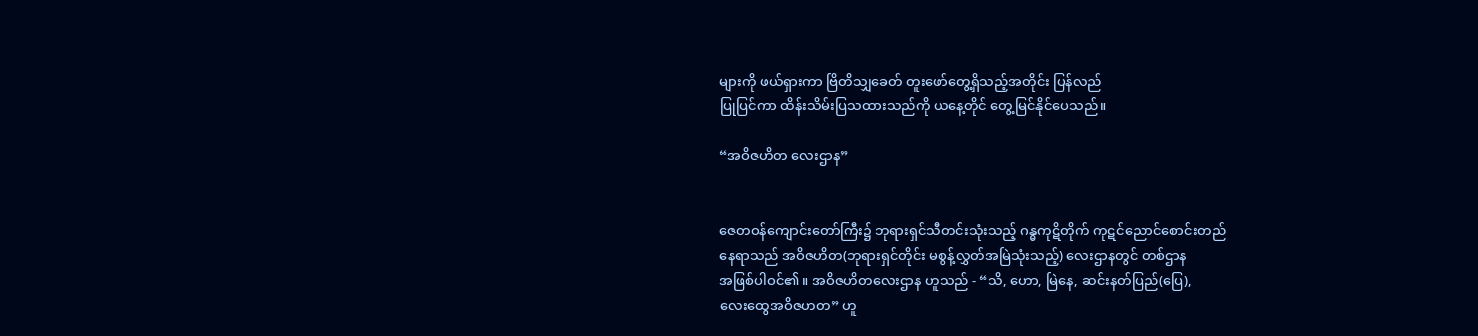များကို ဖယ်ရှားကာ ဗြိတိသျှခေတ် တူးဖော်တွေ့ရှိသည့်အတိုင်း ပြန်လည်
ပြုပြင်ကာ ထိန်းသိမ်းပြသထားသည်ကို ယနေ့တိုင် တွေ့မြင်နိုင်ပေသည်။

“အဝိဇဟိတ လေးဌာန”


ဇေတဝန်ကျောင်းတော်ကြီး၌ ဘုရားရှင်သီတင်းသုံးသည့် ဂန္ဓကုဋိတိုက် ကုဋင်ညောင်စောင်းတည်
နေရာသည် အဝိဇဟိတ(ဘုရားရှင်တိုင်း မစွန့်လွှတ်အမြဲသုံးသည့်) လေးဌာနတွင် တစ်ဌာန
အဖြစ်ပါဝင်၏။ အဝိဇဟိတလေးဌာန ဟူသည် - “သိ, ဟော, မြဲနေ, ဆင်းနတ်ပြည်(ပြေ),
လေးထွေအဝိဇဟတ” ဟူ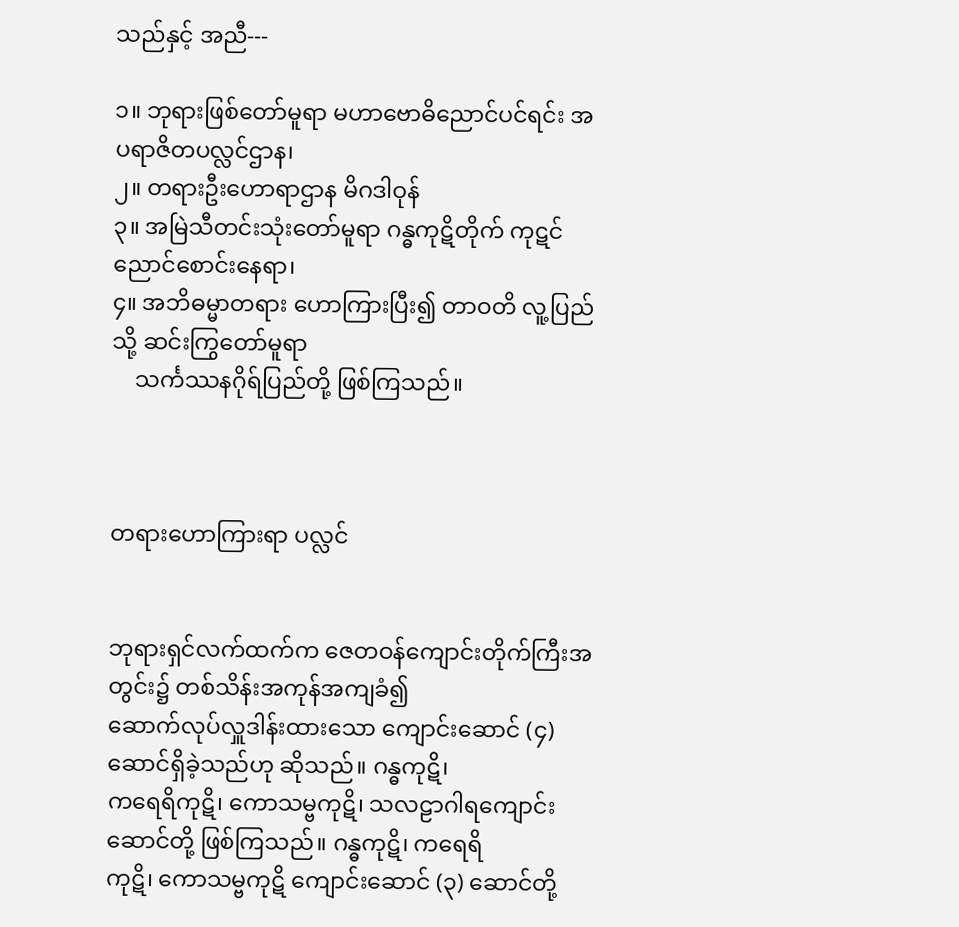သည်နှင့် အညီ---

၁။ ဘုရားဖြစ်တော်မူရာ မဟာဗောဓိညောင်ပင်ရင်း အပရာဇိတပလ္လင်ဌာန၊
၂။ တရားဦးဟောရာဌာန မိဂဒါဝုန်
၃။ အမြဲသီတင်းသုံးတော်မူရာ ဂန္ဓကုဋိတိုက် ကုဋင်ညောင်စောင်းနေရာ၊
၄။ အဘိဓမ္မာတရား ဟောကြားပြီး၍ တာဝတိ လူ့ပြည်သို့ ဆင်းကြွတော်မူရာ
    သင်္ကဿနဂိုရ်ပြည်တို့ ဖြစ်ကြသည်။



တရားဟောကြားရာ ပလ္လင်


ဘုရားရှင်လက်ထက်က ဇေတဝန်ကျောင်းတိုက်ကြီးအတွင်း၌ တစ်သိန်းအကုန်အကျခံ၍
ဆောက်လုပ်လှူဒါန်းထားသော ကျောင်းဆောင် (၄) ဆောင်ရှိခဲ့သည်ဟု ဆိုသည်။ ဂန္ဓကုဋိ၊
ကရေရိကုဋိ၊ ကောသမ္ဗကုဋိ၊ သလဠာဂါရကျောင်းဆောင်တို့ ဖြစ်ကြသည်။ ဂန္ဓကုဋိ၊ ကရေရိ
ကုဋိ၊ ကောသမ္ဗကုဋိ ကျောင်းဆောင် (၃) ဆောင်တို့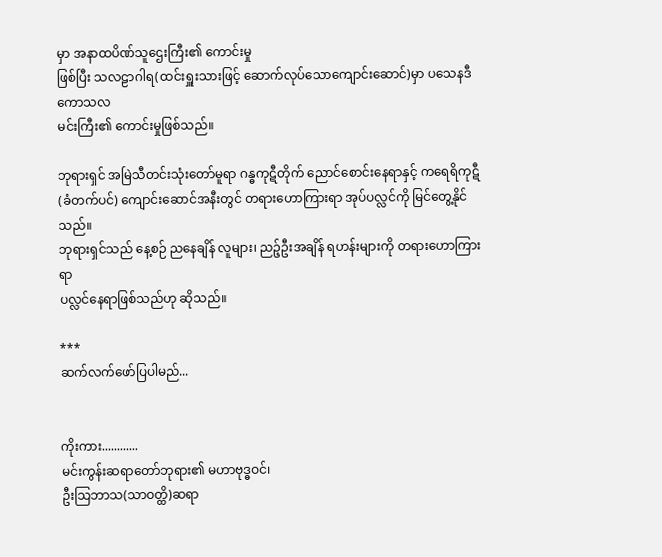မှာ အနာထပိဏ်သူဌေးကြီး၏ ကောင်းမှု
ဖြစ်ပြီး သလဠာဂါရ(ထင်းရှူးသားဖြင့် ဆောက်လုပ်သောကျောင်းဆောင်)မှာ ပသေနဒီကောသလ
မင်းကြီး၏ ကောင်းမှုဖြစ်သည်။

ဘုရားရှင် အမြဲသီတင်းသုံးတော်မူရာ ဂန္ဓကုဋီတိုက် ညောင်စောင်းနေရာနှင့် ကရေရိကုဋီ
(ခံတက်ပင်) ကျောင်းဆောင်အနီးတွင် တရားဟောကြားရာ အုပ်ပလ္လင်ကို မြင်တွေ့နိုင်သည်။
ဘုရားရှင်သည် နေ့စဉ် ညနေချိန် လူများ၊ ညဉ့်ဦးအချိန် ရဟန်းများကို တရားဟောကြားရာ
ပလ္လင်နေရာဖြစ်သည်ဟု ဆိုသည်။

***
ဆက်လက်ဖော်ပြပါမည်...


ကိုးကား............
မင်းကွန်းဆရာတော်ဘုရား၏ မဟာဗုဒ္ဓဝင်၊
ဦးသြဘာသ(သာဝတ္ထိ)ဆရာ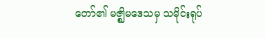တော်၏ မဇ္ဈိမဒေသမှ သမိုင်းရုပ်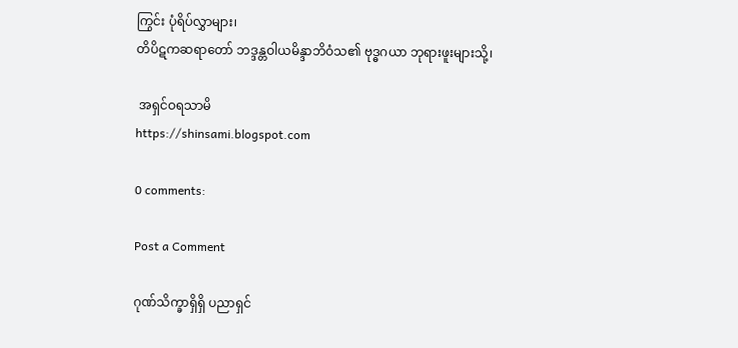ကြွင်း ပုံရိပ်လွှာများ၊
တိပိဋကဆရာတော် ဘဒ္ဒန္တဝါယမိန္ဒာဘိဝံသ၏ ဗုဒ္ဓဂယာ ဘုရားဖူးများသို့၊

 အရှင်ဝရသာမိ
https://shinsami.blogspot.com

0 comments:

Post a Comment

ဂုဏ်သိက္ခာရှိရှိ ပညာရှင်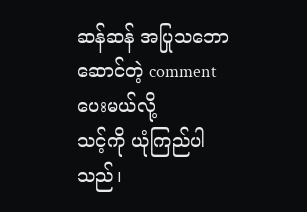ဆန်ဆန် အပြုသဘောဆောင်တဲ့ comment ပေးမယ်လို့
သင့်ကို ယုံကြည်ပါသည်၊